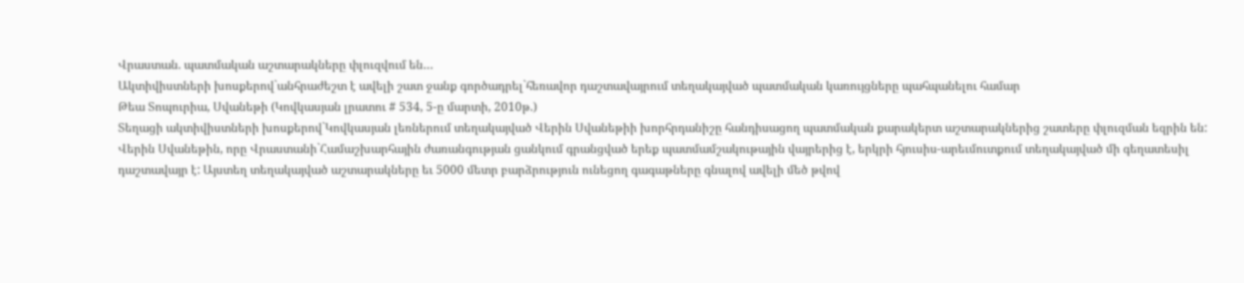Վրաստան. պատմական աշտարակները փլուզվում են…
Ակտիվիստների խոսքերով`անհրաժեշտ է ավելի շատ ջանք գործադրել`հեռավոր դաշտավայրում տեղակայված պատմական կառույցները պահպանելու համար
Թեա Տոպուրիա, Սվանեթի (Կովկասյան լրատու # 534, 5-ը մարտի, 2010թ.)
Տեղացի ակտիվիստների խոսքերով`Կովկասյան լեռներում տեղակայված Վերին Սվանեթիի խորհրդանիշը հանդիսացող պատմական քարակերտ աշտարակներից շատերը փլուզման եզրին են:
Վերին Սվանեթին, որը Վրաստանի`Համաշխարհային ժառանգության ցանկում գրանցված երեք պատմամշակութային վայրերից է, երկրի հյուսիս-արեւմուտքում տեղակայված մի գեղատեսիլ դաշտավայր է: Այստեղ տեղակայված աշտարակները եւ 5000 մետր բարձրություն ունեցող գագաթները գնալով ավելի մեծ թվով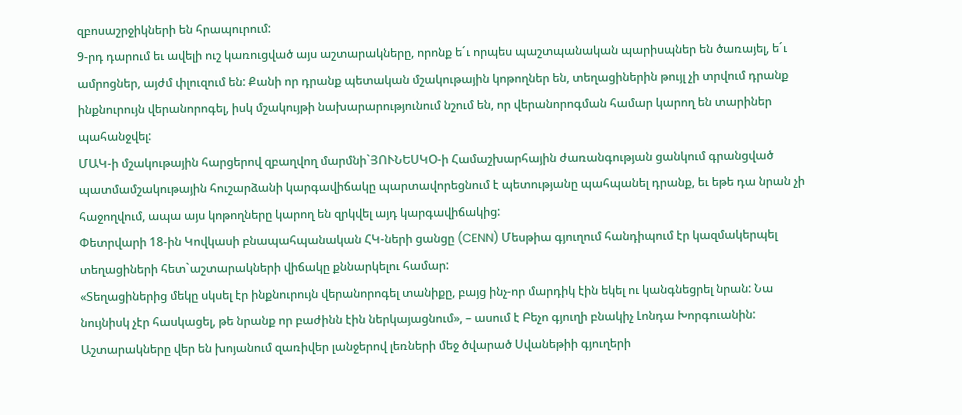զբոսաշրջիկների են հրապուրում:
9-րդ դարում եւ ավելի ուշ կառուցված այս աշտարակները, որոնք ե´ւ որպես պաշտպանական պարիսպներ են ծառայել, ե´ւ ամրոցներ, այժմ փլուզում են: Քանի որ դրանք պետական մշակութային կոթողներ են, տեղացիներին թույլ չի տրվում դրանք ինքնուրույն վերանորոգել, իսկ մշակույթի նախարարությունում նշում են, որ վերանորոգման համար կարող են տարիներ պահանջվել:
ՄԱԿ-ի մշակութային հարցերով զբաղվող մարմնի`ՅՈՒՆԵՍԿՕ-ի Համաշխարհային ժառանգության ցանկում գրանցված պատմամշակութային հուշարձանի կարգավիճակը պարտավորեցնում է պետությանը պահպանել դրանք, եւ եթե դա նրան չի հաջողվում, ապա այս կոթողները կարող են զրկվել այդ կարգավիճակից:
Փետրվարի 18-ին Կովկասի բնապահպանական ՀԿ-ների ցանցը (CENN) Մեսթիա գյուղում հանդիպում էր կազմակերպել տեղացիների հետ`աշտարակների վիճակը քննարկելու համար:
«Տեղացիներից մեկը սկսել էր ինքնուրույն վերանորոգել տանիքը, բայց ինչ-որ մարդիկ էին եկել ու կանգնեցրել նրան: Նա նույնիսկ չէր հասկացել, թե նրանք որ բաժինն էին ներկայացնում», – ասում է Բեչո գյուղի բնակիչ Լոնդա Խորգուանին:
Աշտարակները վեր են խոյանում զառիվեր լանջերով լեռների մեջ ծվարած Սվանեթիի գյուղերի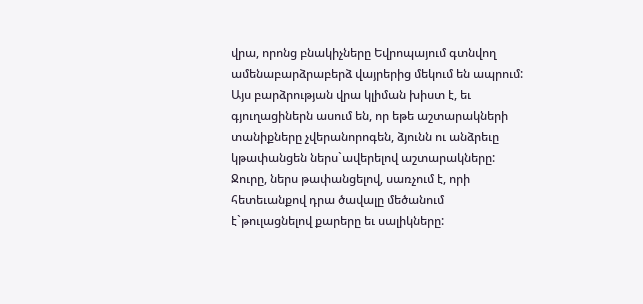վրա, որոնց բնակիչները Եվրոպայում գտնվող ամենաբարձրաբերձ վայրերից մեկում են ապրում:
Այս բարձրության վրա կլիման խիստ է, եւ գյուղացիներն ասում են, որ եթե աշտարակների տանիքները չվերանորոգեն, ձյունն ու անձրեւը կթափանցեն ներս`ավերելով աշտարակները: Ջուրը, ներս թափանցելով, սառչում է, որի հետեւանքով դրա ծավալը մեծանում է`թուլացնելով քարերը եւ սալիկները: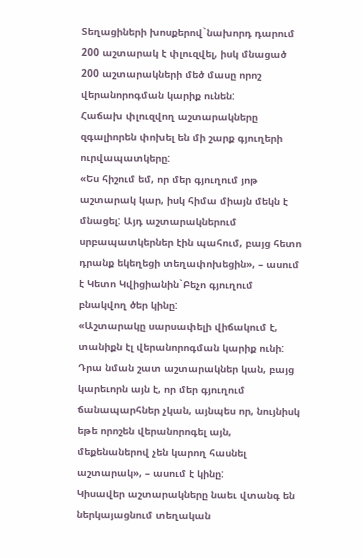Տեղացիների խոսքերով`նախորդ դարում 200 աշտարակ է փլուզվել, իսկ մնացած 200 աշտարակների մեծ մասը որոշ վերանորոգման կարիք ունեն:
Հաճախ փլուզվող աշտարակները զգալիորեն փոխել են մի շարք գյուղերի ուրվապատկերը:
«Ես հիշում եմ, որ մեր գյուղում յոթ աշտարակ կար, իսկ հիմա միայն մեկն է մնացել: Այդ աշտարակներում սրբապատկերներ էին պահում, բայց հետո դրանք եկեղեցի տեղափոխեցին», – ասում է Կետո Կվիցիանին`Բեչո գյուղում բնակվող ծեր կինը:
«Աշտարակը սարսափելի վիճակում է, տանիքն էլ վերանորոգման կարիք ունի: Դրա նման շատ աշտարակներ կան, բայց կարեւորն այն է, որ մեր գյուղում ճանապարհներ չկան, այնպես որ, նույնիսկ եթե որոշեն վերանորոգել այն, մեքենաներով չեն կարող հասնել աշտարակ», – ասում է կինը:
Կիսավեր աշտարակները նաեւ վտանգ են ներկայացնում տեղական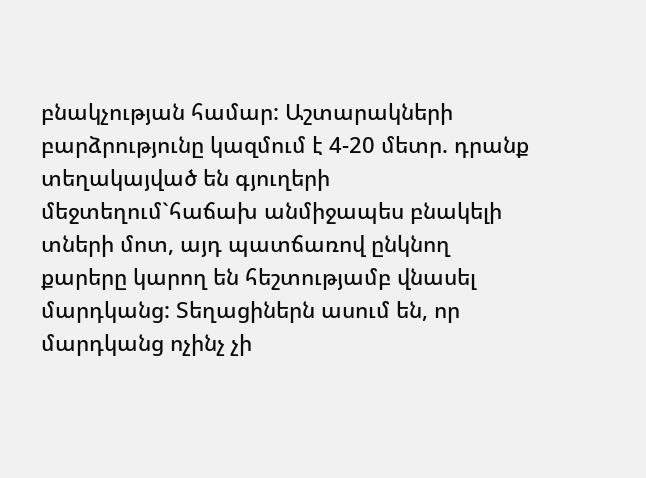բնակչության համար: Աշտարակների բարձրությունը կազմում է 4-20 մետր. դրանք տեղակայված են գյուղերի մեջտեղում`հաճախ անմիջապես բնակելի տների մոտ, այդ պատճառով ընկնող քարերը կարող են հեշտությամբ վնասել մարդկանց: Տեղացիներն ասում են, որ մարդկանց ոչինչ չի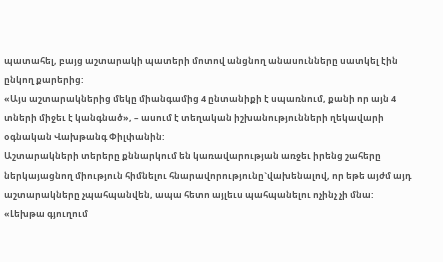պատահել, բայց աշտարակի պատերի մոտով անցնող անասունները սատկել էին ընկող քարերից:
«Այս աշտարակներից մեկը միանգամից 4 ընտանիքի է սպառնում, քանի որ այն 4 տների միջեւ է կանգնած», – ասում է տեղական իշխանությունների ղեկավարի օգնական Վախթանգ Փիլփանին:
Աշտարակների տերերը քննարկում են կառավարության առջեւ իրենց շահերը ներկայացնող միություն հիմնելու հնարավորությունը`վախենալով, որ եթե այժմ այդ աշտարակները չպահպանվեն, ապա հետո այլեւս պահպանելու ոչինչ չի մնա:
«Լեխթա գյուղում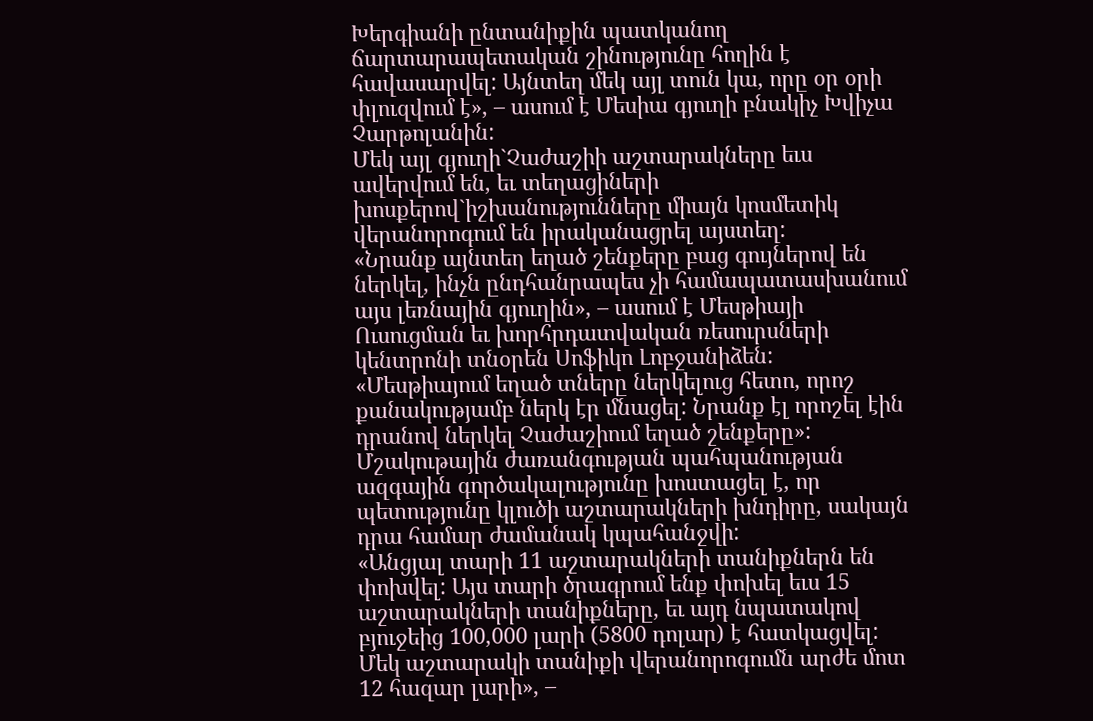Խերգիանի ընտանիքին պատկանող ճարտարապետական շինությունը հողին է հավասարվել: Այնտեղ մեկ այլ տուն կա, որը օր օրի փլուզվում է», – ասում է Մեսիա գյուղի բնակիչ Խվիչա Չարթոլանին:
Մեկ այլ գյուղի`Չաժաշիի աշտարակները եւս ավերվում են, եւ տեղացիների խոսքերով`իշխանությունները միայն կոսմետիկ վերանորոգում են իրականացրել այստեղ:
«Նրանք այնտեղ եղած շենքերը բաց գույներով են ներկել, ինչն ընդհանրապես չի համապատասխանում այս լեռնային գյուղին», – ասում է Մեսթիայի Ուսուցման եւ խորհրդատվական ռեսուրսների կենտրոնի տնօրեն Սոֆիկո Լոբջանիձեն:
«Մեսթիայում եղած տները ներկելուց հետո, որոշ քանակությամբ ներկ էր մնացել: Նրանք էլ որոշել էին դրանով ներկել Չաժաշիում եղած շենքերը»:
Մշակութային ժառանգության պահպանության ազգային գործակալությունը խոստացել է, որ պետությունը կլուծի աշտարակների խնդիրը, սակայն դրա համար ժամանակ կպահանջվի:
«Անցյալ տարի 11 աշտարակների տանիքներն են փոխվել: Այս տարի ծրագրում ենք փոխել եւս 15 աշտարակների տանիքները, եւ այդ նպատակով բյուջեից 100,000 լարի (5800 դոլար) է հատկացվել: Մեկ աշտարակի տանիքի վերանորոգումն արժե մոտ 12 հազար լարի», –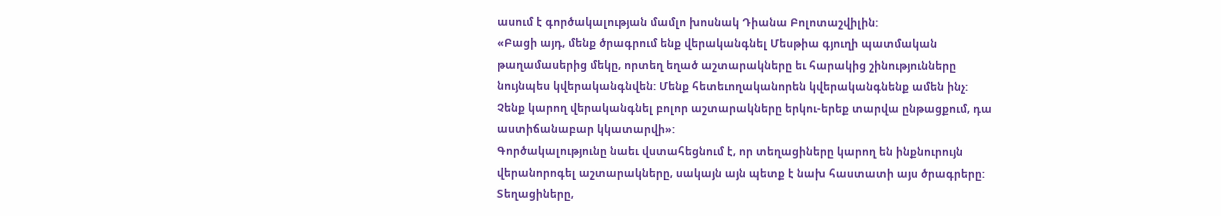ասում է գործակալության մամլո խոսնակ Դիանա Բոլոտաշվիլին:
«Բացի այդ, մենք ծրագրում ենք վերականգնել Մեսթիա գյուղի պատմական թաղամասերից մեկը, որտեղ եղած աշտարակները եւ հարակից շինությունները նույնպես կվերականգնվեն: Մենք հետեւողականորեն կվերականգնենք ամեն ինչ: Չենք կարող վերականգնել բոլոր աշտարակները երկու-երեք տարվա ընթացքում, դա աստիճանաբար կկատարվի»:
Գործակալությունը նաեւ վստահեցնում է, որ տեղացիները կարող են ինքնուրույն վերանորոգել աշտարակները, սակայն այն պետք է նախ հաստատի այս ծրագրերը:
Տեղացիները,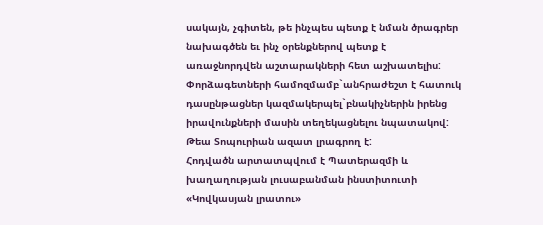սակայն, չգիտեն, թե ինչպես պետք է նման ծրագրեր նախագծեն եւ ինչ օրենքներով պետք է առաջնորդվեն աշտարակների հետ աշխատելիս: Փորձագետների համոզմամբ`անհրաժեշտ է հատուկ դասընթացներ կազմակերպել`բնակիչներին իրենց իրավունքների մասին տեղեկացնելու նպատակով:
Թեա Տոպուրիան ազատ լրագրող է:
Հոդվածն արտատպվում է Պատերազմի և խաղաղության լուսաբանման ինստիտուտի «Կովկասյան լրատու»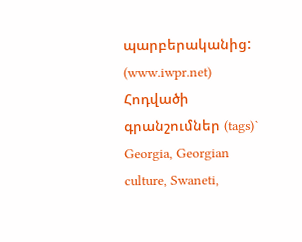պարբերականից: (www.iwpr.net)
Հոդվածի գրանշումներ (tags)` Georgia, Georgian culture, Swaneti,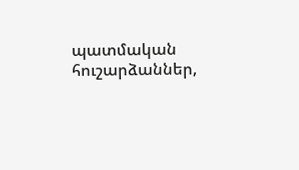պատմական հուշարձաններ,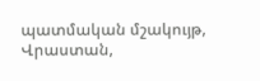պատմական մշակույթ, Վրաստան,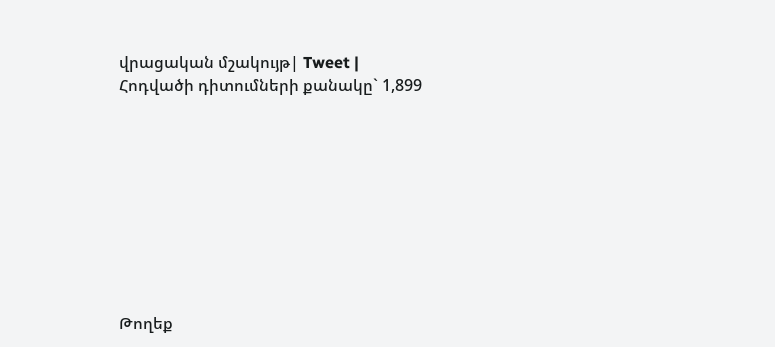վրացական մշակույթ| Tweet |
Հոդվածի դիտումների քանակը` 1,899









Թողեք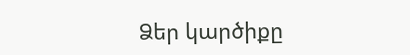Ձեր կարծիքը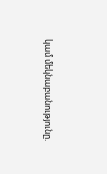կամ մեկնաբանությունը.